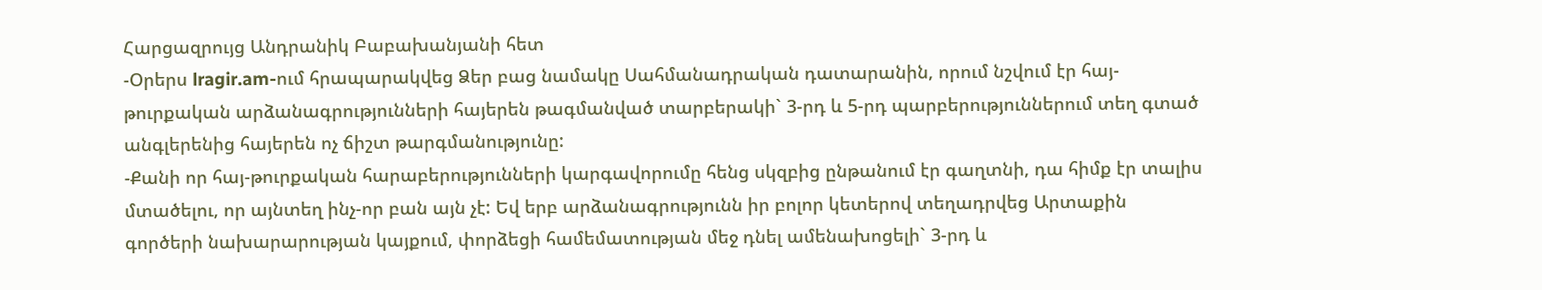Հարցազրույց Անդրանիկ Բաբախանյանի հետ
-Օրերս lragir.am-ում հրապարակվեց Ձեր բաց նամակը Սահմանադրական դատարանին, որում նշվում էր հայ-թուրքական արձանագրությունների հայերեն թագմանված տարբերակի` 3-րդ և 5-րդ պարբերություններում տեղ գտած անգլերենից հայերեն ոչ ճիշտ թարգմանությունը:
-Քանի որ հայ-թուրքական հարաբերությունների կարգավորումը հենց սկզբից ընթանում էր գաղտնի, դա հիմք էր տալիս մտածելու, որ այնտեղ ինչ-որ բան այն չէ: Եվ երբ արձանագրությունն իր բոլոր կետերով տեղադրվեց Արտաքին գործերի նախարարության կայքում, փորձեցի համեմատության մեջ դնել ամենախոցելի` 3-րդ և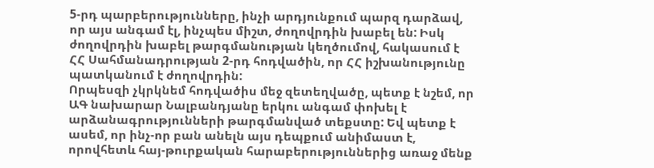5-րդ պարբերությունները, ինչի արդյունքում պարզ դարձավ, որ այս անգամ էլ, ինչպես միշտ, ժողովրդին խաբել են: Իսկ ժողովրդին խաբել թարգմանության կեղծումով, հակասում է ՀՀ Սահմանադրության 2-րդ հոդվածին, որ ՀՀ իշխանությունը պատկանում է ժողովրդին:
Որպեսզի չկրկնեմ հոդվածիս մեջ զետեղվածը, պետք է նշեմ, որ ԱԳ նախարար Նալբանդյանը երկու անգամ փոխել է արձանագրությունների թարգմանված տեքստը: Եվ պետք է ասեմ, որ ինչ-որ բան անելն այս դեպքում անիմաստ է, որովհետև հայ-թուրքական հարաբերություններից առաջ մենք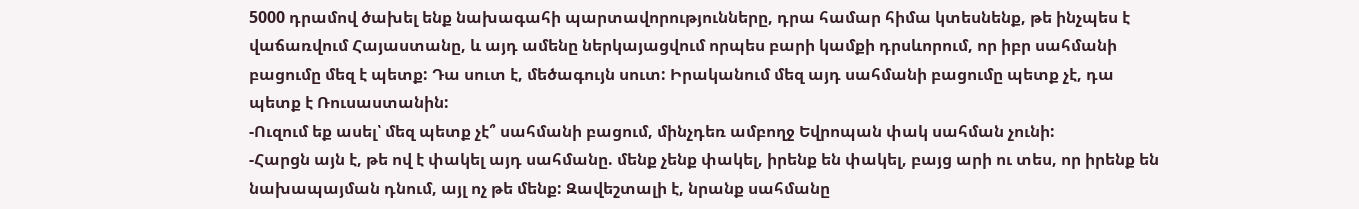5000 դրամով ծախել ենք նախագահի պարտավորությունները, դրա համար հիմա կտեսնենք, թե ինչպես է վաճառվում Հայաստանը, և այդ ամենը ներկայացվում որպես բարի կամքի դրսևորում, որ իբր սահմանի բացումը մեզ է պետք: Դա սուտ է, մեծագույն սուտ: Իրականում մեզ այդ սահմանի բացումը պետք չէ, դա պետք է Ռուսաստանին:
-Ուզում եք ասել՝ մեզ պետք չէ՞ սահմանի բացում, մինչդեռ ամբողջ Եվրոպան փակ սահման չունի:
-Հարցն այն է, թե ով է փակել այդ սահմանը. մենք չենք փակել, իրենք են փակել, բայց արի ու տես, որ իրենք են նախապայման դնում, այլ ոչ թե մենք: Զավեշտալի է, նրանք սահմանը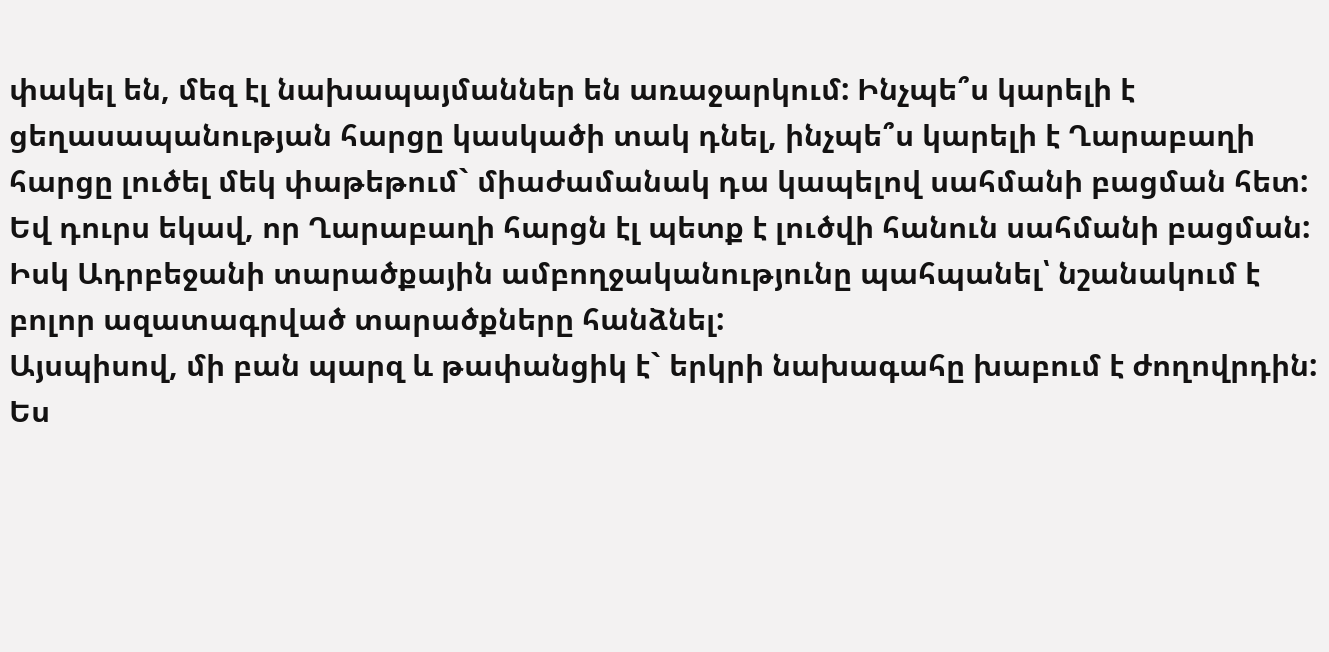փակել են, մեզ էլ նախապայմաններ են առաջարկում: Ինչպե՞ս կարելի է ցեղասապանության հարցը կասկածի տակ դնել, ինչպե՞ս կարելի է Ղարաբաղի հարցը լուծել մեկ փաթեթում` միաժամանակ դա կապելով սահմանի բացման հետ: Եվ դուրս եկավ, որ Ղարաբաղի հարցն էլ պետք է լուծվի հանուն սահմանի բացման:
Իսկ Ադրբեջանի տարածքային ամբողջականությունը պահպանել՝ նշանակում է բոլոր ազատագրված տարածքները հանձնել:
Այսպիսով, մի բան պարզ և թափանցիկ է` երկրի նախագահը խաբում է ժողովրդին: Ես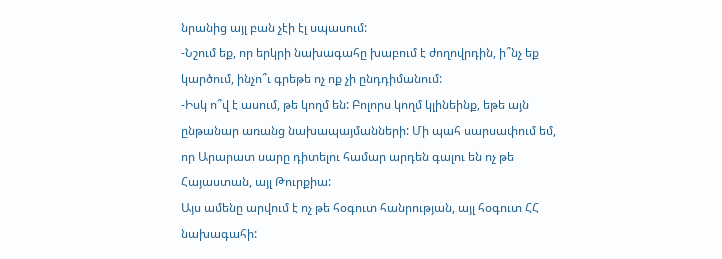նրանից այլ բան չէի էլ սպասում:
-Նշում եք, որ երկրի նախագահը խաբում է ժողովրդին, ի՞նչ եք կարծում, ինչո՞ւ գրեթե ոչ ոք չի ընդդիմանում:
-Իսկ ո՞վ է ասում, թե կողմ են: Բոլորս կողմ կլինեինք, եթե այն ընթանար առանց նախապայմանների: Մի պահ սարսափում եմ, որ Արարատ սարը դիտելու համար արդեն գալու են ոչ թե Հայաստան, այլ Թուրքիա:
Այս ամենը արվում է ոչ թե հօգուտ հանրության, այլ հօգուտ ՀՀ նախագահի: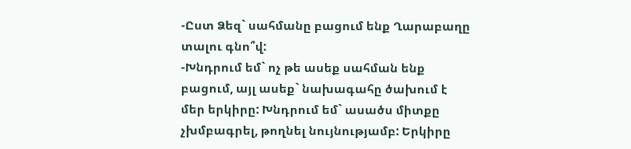-Ըստ Ձեզ` սահմանը բացում ենք Ղարաբաղը տալու գնո՞վ:
-Խնդրում եմ` ոչ թե ասեք սահման ենք բացում, այլ ասեք` նախագահը ծախում է մեր երկիրը: Խնդրում եմ` ասածս միտքը չխմբագրել, թողնել նույնությամբ: Երկիրը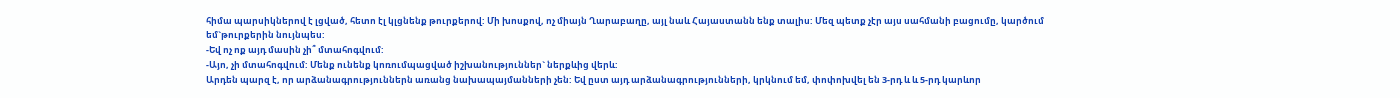հիմա պարսիկներով է լցված, հետո էլ կլցնենք թուրքերով: Մի խոսքով, ոչ միայն Ղարաբաղը, այլ նաև Հայաստանն ենք տալիս: Մեզ պետք չէր այս սահմանի բացումը, կարծում եմ`թուրքերին նույնպես:
-Եվ ոչ ոք այդ մասին չի՞ մտահոգվում:
-Այո, չի մտահոգվում: Մենք ունենք կոռումպացված իշխանություններ` ներքևից վերև:
Արդեն պարզ է, որ արձանագրություններն առանց նախապայմանների չեն: Եվ ըստ այդ արձանագրությունների, կրկնում եմ, փոփոխվել են 3-րդ և և 5-րդ կարևոր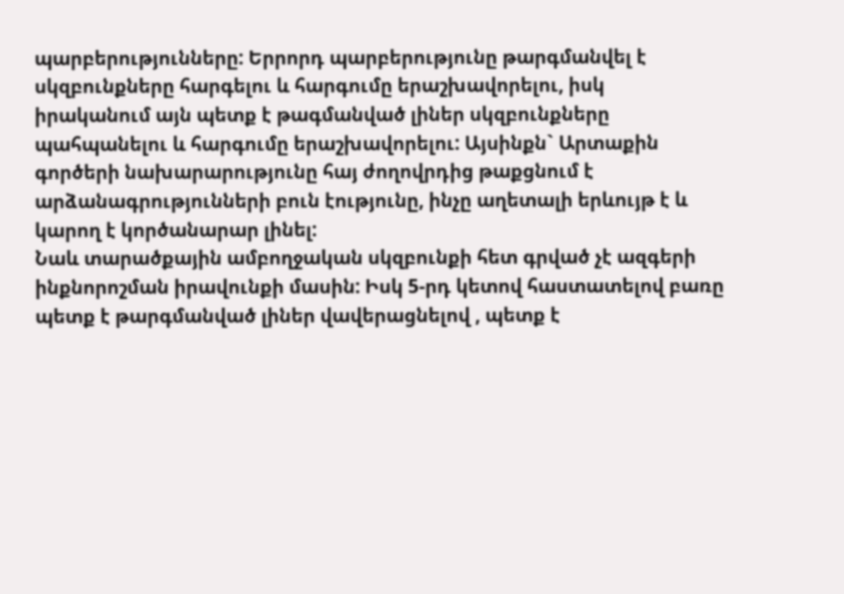պարբերությունները: Երրորդ պարբերությունը թարգմանվել է սկզբունքները հարգելու և հարգումը երաշխավորելու, իսկ իրականում այն պետք է թագմանված լիներ սկզբունքները պահպանելու և հարգումը երաշխավորելու: Այսինքն` Արտաքին գործերի նախարարությունը հայ ժողովրդից թաքցնում է արձանագրությունների բուն էությունը, ինչը աղետալի երևույթ է և կարող է կործանարար լինել:
Նաև տարածքային ամբողջական սկզբունքի հետ գրված չէ ազգերի ինքնորոշման իրավունքի մասին: Իսկ 5-րդ կետով հաստատելով բառը պետք է թարգմանված լիներ վավերացնելով , պետք է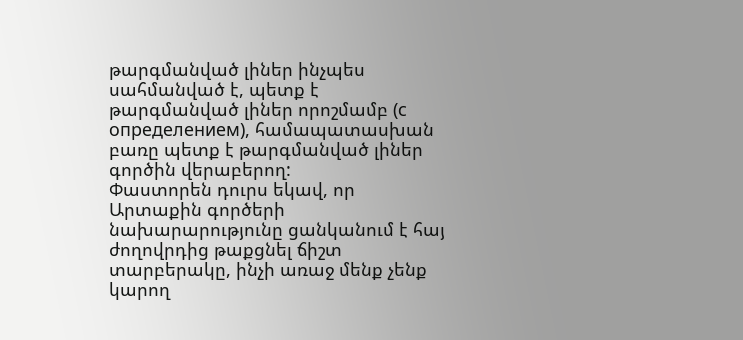թարգմանված լիներ ինչպես սահմանված է, պետք է թարգմանված լիներ որոշմամբ (с определением), համապատասխան բառը պետք է թարգմանված լիներ գործին վերաբերող:
Փաստորեն դուրս եկավ, որ Արտաքին գործերի նախարարությունը ցանկանում է հայ ժողովրդից թաքցնել ճիշտ տարբերակը, ինչի առաջ մենք չենք կարող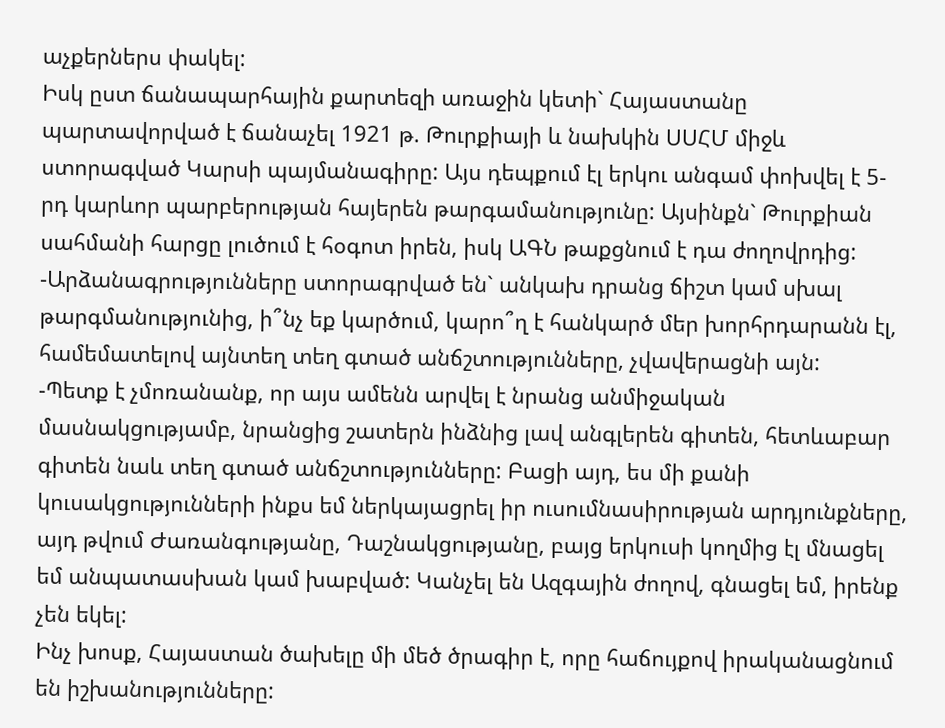աչքերներս փակել:
Իսկ ըստ ճանապարհային քարտեզի առաջին կետի` Հայաստանը պարտավորված է ճանաչել 1921 թ. Թուրքիայի և նախկին ՍՍՀՄ միջև ստորագված Կարսի պայմանագիրը: Այս դեպքում էլ երկու անգամ փոխվել է 5-րդ կարևոր պարբերության հայերեն թարգամանությունը: Այսինքն` Թուրքիան սահմանի հարցը լուծում է հօգոտ իրեն, իսկ ԱԳՆ թաքցնում է դա ժողովրդից:
-Արձանագրությունները ստորագրված են` անկախ դրանց ճիշտ կամ սխալ թարգմանությունից, ի՞նչ եք կարծում, կարո՞ղ է հանկարծ մեր խորհրդարանն էլ, համեմատելով այնտեղ տեղ գտած անճշտությունները, չվավերացնի այն:
-Պետք է չմոռանանք, որ այս ամենն արվել է նրանց անմիջական մասնակցությամբ, նրանցից շատերն ինձնից լավ անգլերեն գիտեն, հետևաբար գիտեն նաև տեղ գտած անճշտությունները: Բացի այդ, ես մի քանի կուսակցությունների ինքս եմ ներկայացրել իր ուսումնասիրության արդյունքները, այդ թվում Ժառանգությանը, Դաշնակցությանը, բայց երկուսի կողմից էլ մնացել եմ անպատասխան կամ խաբված: Կանչել են Ազգային ժողով, գնացել եմ, իրենք չեն եկել:
Ինչ խոսք, Հայաստան ծախելը մի մեծ ծրագիր է, որը հաճույքով իրականացնում են իշխանությունները: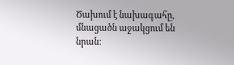Ծախում է նախագահը, մնացածն աջակցում են նրան: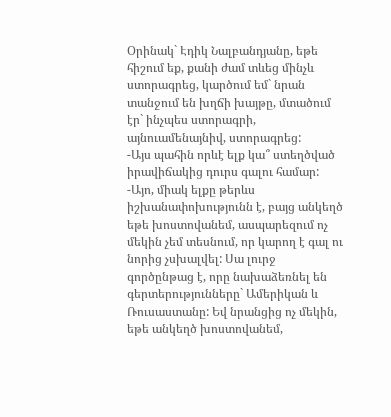Օրինակ` Էդիկ Նալբանդյանը, եթե հիշում եք, քանի ժամ տևեց մինչև ստորագրեց, կարծում եմ` նրան տանջում են խղճի խայթը, մտածում էր` ինչպես ստորագրի, այնուամենայնիվ, ստորագրեց:
-Այս պահին որևէ ելք կա՞ ստեղծված իրավիճակից դուրս գալու համար:
-Այո, միակ ելքը թերևս իշխանափոխությունն է, բայց անկեղծ եթե խոստովանեմ, ասպարեզում ոչ մեկին չեմ տեսնում, որ կարող է գալ ու նորից չսխալվել: Սա լուրջ գործընթաց է, որը նախաձեռնել են գերտերությունները` Ամերիկան և Ռուսաստանը: Եվ նրանցից ոչ մեկին, եթե անկեղծ խոստովանեմ,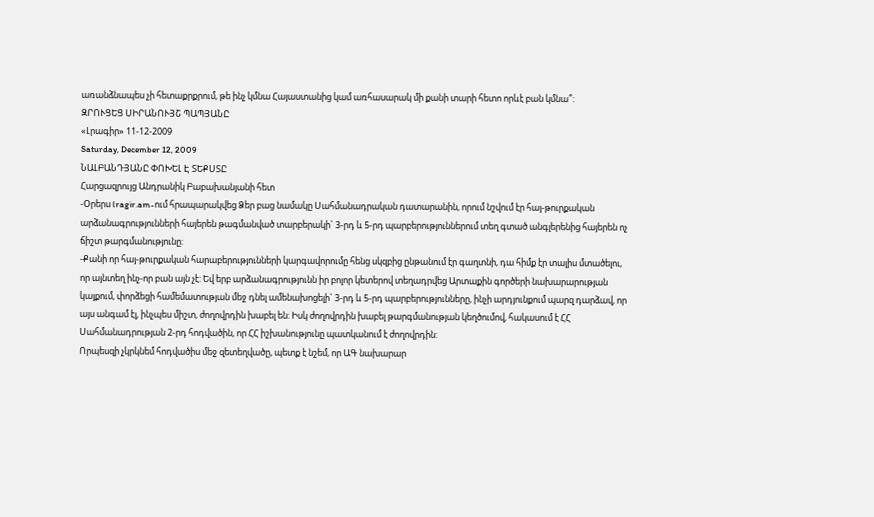առանձնապես չի հետաքրքրում, թե ինչ կմնա Հայաստանից կամ առհասարակ մի քանի տարի հետո որևէ բան կմնա՞:
ԶՐՈՒՑԵՑ ՍԻՐԱՆՈՒՅՇ ՊԱՊՅԱՆԸ
«Լրագիր» 11-12-2009
Saturday, December 12, 2009
ՆԱԼԲԱՆԴՅԱՆԸ ՓՈԽԵԼ Է ՏԵՔՍՏԸ
Հարցազրույց Անդրանիկ Բաբախանյանի հետ
-Օրերս lragir.am-ում հրապարակվեց Ձեր բաց նամակը Սահմանադրական դատարանին, որում նշվում էր հայ-թուրքական արձանագրությունների հայերեն թագմանված տարբերակի` 3-րդ և 5-րդ պարբերություններում տեղ գտած անգլերենից հայերեն ոչ ճիշտ թարգմանությունը:
-Քանի որ հայ-թուրքական հարաբերությունների կարգավորումը հենց սկզբից ընթանում էր գաղտնի, դա հիմք էր տալիս մտածելու, որ այնտեղ ինչ-որ բան այն չէ: Եվ երբ արձանագրությունն իր բոլոր կետերով տեղադրվեց Արտաքին գործերի նախարարության կայքում, փորձեցի համեմատության մեջ դնել ամենախոցելի` 3-րդ և 5-րդ պարբերությունները, ինչի արդյունքում պարզ դարձավ, որ այս անգամ էլ, ինչպես միշտ, ժողովրդին խաբել են: Իսկ ժողովրդին խաբել թարգմանության կեղծումով, հակասում է ՀՀ Սահմանադրության 2-րդ հոդվածին, որ ՀՀ իշխանությունը պատկանում է ժողովրդին:
Որպեսզի չկրկնեմ հոդվածիս մեջ զետեղվածը, պետք է նշեմ, որ ԱԳ նախարար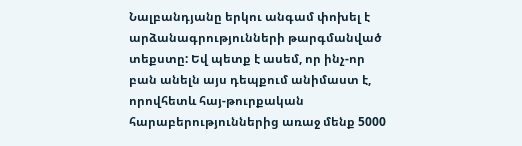Նալբանդյանը երկու անգամ փոխել է արձանագրությունների թարգմանված տեքստը: Եվ պետք է ասեմ, որ ինչ-որ բան անելն այս դեպքում անիմաստ է, որովհետև հայ-թուրքական հարաբերություններից առաջ մենք 5000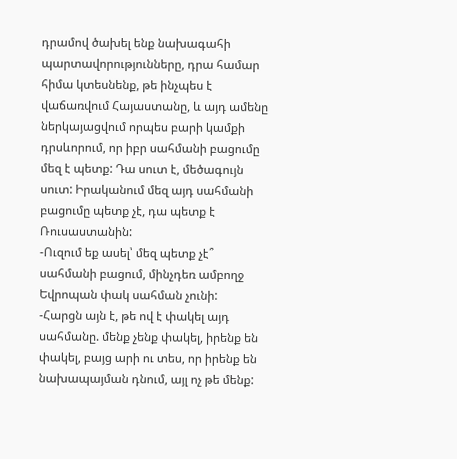դրամով ծախել ենք նախագահի պարտավորությունները, դրա համար հիմա կտեսնենք, թե ինչպես է վաճառվում Հայաստանը, և այդ ամենը ներկայացվում որպես բարի կամքի դրսևորում, որ իբր սահմանի բացումը մեզ է պետք: Դա սուտ է, մեծագույն սուտ: Իրականում մեզ այդ սահմանի բացումը պետք չէ, դա պետք է Ռուսաստանին:
-Ուզում եք ասել՝ մեզ պետք չէ՞ սահմանի բացում, մինչդեռ ամբողջ Եվրոպան փակ սահման չունի:
-Հարցն այն է, թե ով է փակել այդ սահմանը. մենք չենք փակել, իրենք են փակել, բայց արի ու տես, որ իրենք են նախապայման դնում, այլ ոչ թե մենք: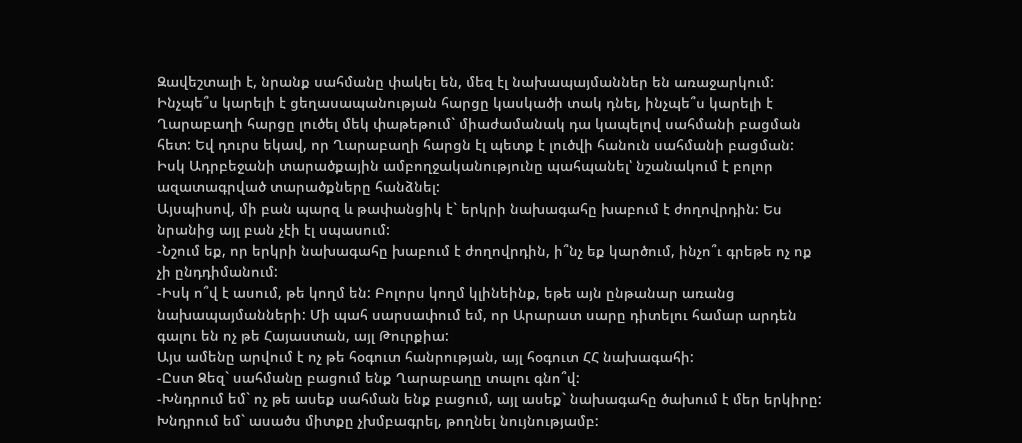Զավեշտալի է, նրանք սահմանը փակել են, մեզ էլ նախապայմաններ են առաջարկում: Ինչպե՞ս կարելի է ցեղասապանության հարցը կասկածի տակ դնել, ինչպե՞ս կարելի է Ղարաբաղի հարցը լուծել մեկ փաթեթում` միաժամանակ դա կապելով սահմանի բացման հետ: Եվ դուրս եկավ, որ Ղարաբաղի հարցն էլ պետք է լուծվի հանուն սահմանի բացման:
Իսկ Ադրբեջանի տարածքային ամբողջականությունը պահպանել՝ նշանակում է բոլոր ազատագրված տարածքները հանձնել:
Այսպիսով, մի բան պարզ և թափանցիկ է` երկրի նախագահը խաբում է ժողովրդին: Ես նրանից այլ բան չէի էլ սպասում:
-Նշում եք, որ երկրի նախագահը խաբում է ժողովրդին, ի՞նչ եք կարծում, ինչո՞ւ գրեթե ոչ ոք չի ընդդիմանում:
-Իսկ ո՞վ է ասում, թե կողմ են: Բոլորս կողմ կլինեինք, եթե այն ընթանար առանց նախապայմանների: Մի պահ սարսափում եմ, որ Արարատ սարը դիտելու համար արդեն գալու են ոչ թե Հայաստան, այլ Թուրքիա:
Այս ամենը արվում է ոչ թե հօգուտ հանրության, այլ հօգուտ ՀՀ նախագահի:
-Ըստ Ձեզ` սահմանը բացում ենք Ղարաբաղը տալու գնո՞վ:
-Խնդրում եմ` ոչ թե ասեք սահման ենք բացում, այլ ասեք` նախագահը ծախում է մեր երկիրը: Խնդրում եմ` ասածս միտքը չխմբագրել, թողնել նույնությամբ: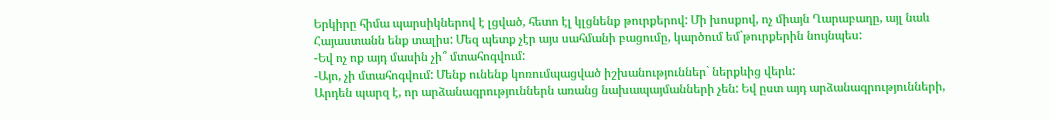Երկիրը հիմա պարսիկներով է լցված, հետո էլ կլցնենք թուրքերով: Մի խոսքով, ոչ միայն Ղարաբաղը, այլ նաև Հայաստանն ենք տալիս: Մեզ պետք չէր այս սահմանի բացումը, կարծում եմ`թուրքերին նույնպես:
-Եվ ոչ ոք այդ մասին չի՞ մտահոգվում:
-Այո, չի մտահոգվում: Մենք ունենք կոռումպացված իշխանություններ` ներքևից վերև:
Արդեն պարզ է, որ արձանագրություններն առանց նախապայմանների չեն: Եվ ըստ այդ արձանագրությունների,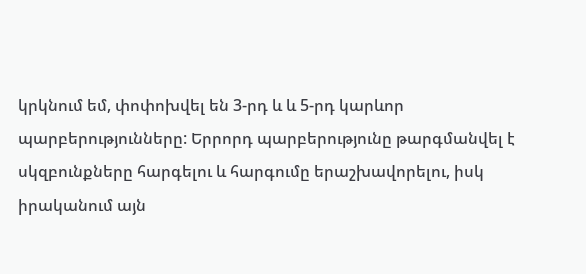կրկնում եմ, փոփոխվել են 3-րդ և և 5-րդ կարևոր պարբերությունները: Երրորդ պարբերությունը թարգմանվել է սկզբունքները հարգելու և հարգումը երաշխավորելու, իսկ իրականում այն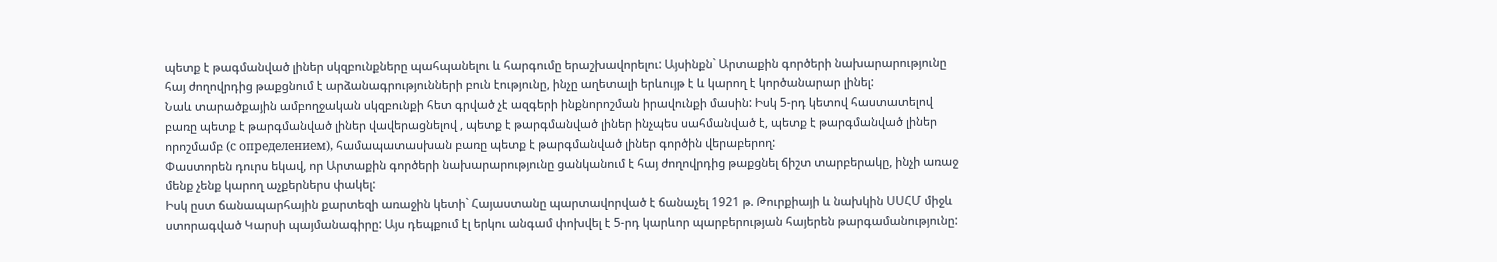պետք է թագմանված լիներ սկզբունքները պահպանելու և հարգումը երաշխավորելու: Այսինքն` Արտաքին գործերի նախարարությունը հայ ժողովրդից թաքցնում է արձանագրությունների բուն էությունը, ինչը աղետալի երևույթ է և կարող է կործանարար լինել:
Նաև տարածքային ամբողջական սկզբունքի հետ գրված չէ ազգերի ինքնորոշման իրավունքի մասին: Իսկ 5-րդ կետով հաստատելով բառը պետք է թարգմանված լիներ վավերացնելով , պետք է թարգմանված լիներ ինչպես սահմանված է, պետք է թարգմանված լիներ որոշմամբ (с определением), համապատասխան բառը պետք է թարգմանված լիներ գործին վերաբերող:
Փաստորեն դուրս եկավ, որ Արտաքին գործերի նախարարությունը ցանկանում է հայ ժողովրդից թաքցնել ճիշտ տարբերակը, ինչի առաջ մենք չենք կարող աչքերներս փակել:
Իսկ ըստ ճանապարհային քարտեզի առաջին կետի` Հայաստանը պարտավորված է ճանաչել 1921 թ. Թուրքիայի և նախկին ՍՍՀՄ միջև ստորագված Կարսի պայմանագիրը: Այս դեպքում էլ երկու անգամ փոխվել է 5-րդ կարևոր պարբերության հայերեն թարգամանությունը: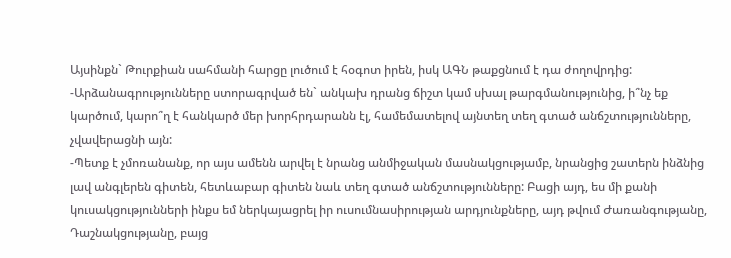Այսինքն` Թուրքիան սահմանի հարցը լուծում է հօգոտ իրեն, իսկ ԱԳՆ թաքցնում է դա ժողովրդից:
-Արձանագրությունները ստորագրված են` անկախ դրանց ճիշտ կամ սխալ թարգմանությունից, ի՞նչ եք կարծում, կարո՞ղ է հանկարծ մեր խորհրդարանն էլ, համեմատելով այնտեղ տեղ գտած անճշտությունները, չվավերացնի այն:
-Պետք է չմոռանանք, որ այս ամենն արվել է նրանց անմիջական մասնակցությամբ, նրանցից շատերն ինձնից լավ անգլերեն գիտեն, հետևաբար գիտեն նաև տեղ գտած անճշտությունները: Բացի այդ, ես մի քանի կուսակցությունների ինքս եմ ներկայացրել իր ուսումնասիրության արդյունքները, այդ թվում Ժառանգությանը, Դաշնակցությանը, բայց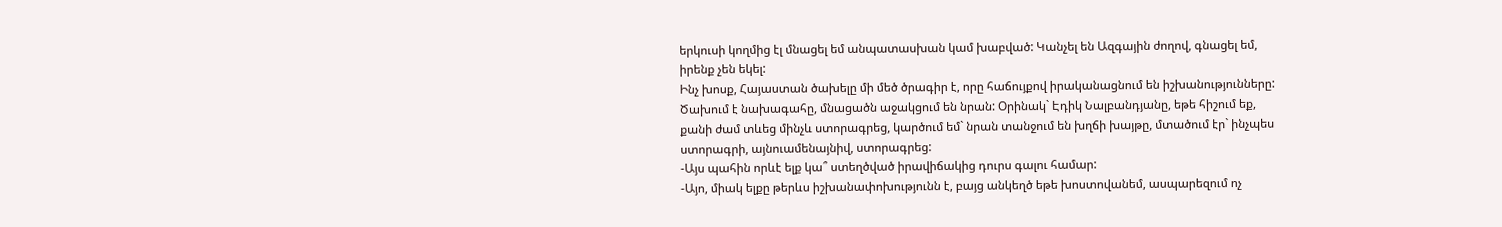երկուսի կողմից էլ մնացել եմ անպատասխան կամ խաբված: Կանչել են Ազգային ժողով, գնացել եմ, իրենք չեն եկել:
Ինչ խոսք, Հայաստան ծախելը մի մեծ ծրագիր է, որը հաճույքով իրականացնում են իշխանությունները: Ծախում է նախագահը, մնացածն աջակցում են նրան: Օրինակ` Էդիկ Նալբանդյանը, եթե հիշում եք, քանի ժամ տևեց մինչև ստորագրեց, կարծում եմ` նրան տանջում են խղճի խայթը, մտածում էր` ինչպես ստորագրի, այնուամենայնիվ, ստորագրեց:
-Այս պահին որևէ ելք կա՞ ստեղծված իրավիճակից դուրս գալու համար:
-Այո, միակ ելքը թերևս իշխանափոխությունն է, բայց անկեղծ եթե խոստովանեմ, ասպարեզում ոչ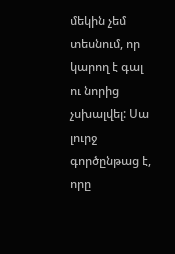մեկին չեմ տեսնում, որ կարող է գալ ու նորից չսխալվել: Սա լուրջ գործընթաց է, որը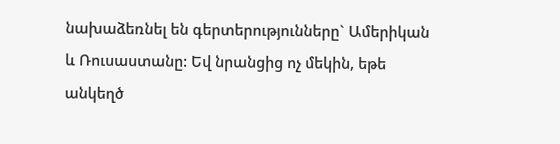նախաձեռնել են գերտերությունները` Ամերիկան և Ռուսաստանը: Եվ նրանցից ոչ մեկին, եթե անկեղծ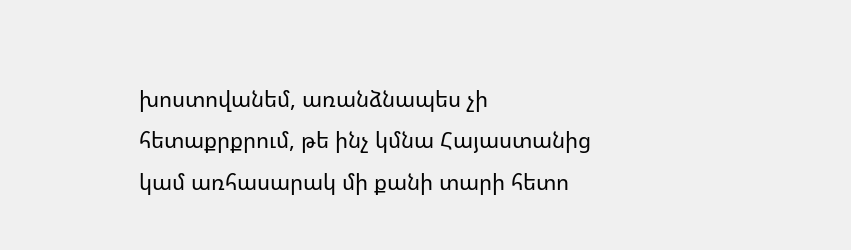խոստովանեմ, առանձնապես չի հետաքրքրում, թե ինչ կմնա Հայաստանից կամ առհասարակ մի քանի տարի հետո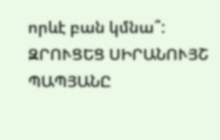որևէ բան կմնա՞:
ԶՐՈՒՑԵՑ ՍԻՐԱՆՈՒՅՇ ՊԱՊՅԱՆԸ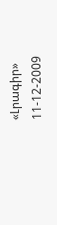«Լրագիր» 11-12-2009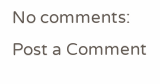No comments:
Post a Comment